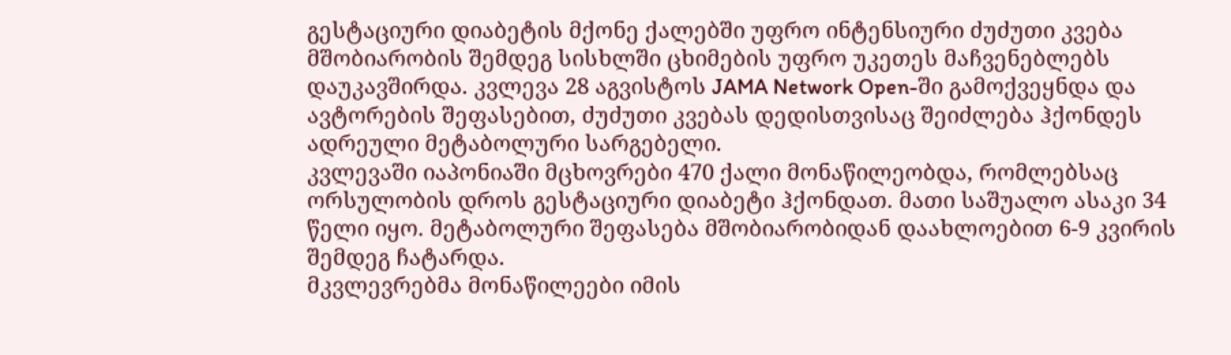გესტაციური დიაბეტის მქონე ქალებში უფრო ინტენსიური ძუძუთი კვება მშობიარობის შემდეგ სისხლში ცხიმების უფრო უკეთეს მაჩვენებლებს დაუკავშირდა. კვლევა 28 აგვისტოს JAMA Network Open-ში გამოქვეყნდა და ავტორების შეფასებით, ძუძუთი კვებას დედისთვისაც შეიძლება ჰქონდეს ადრეული მეტაბოლური სარგებელი.
კვლევაში იაპონიაში მცხოვრები 470 ქალი მონაწილეობდა, რომლებსაც ორსულობის დროს გესტაციური დიაბეტი ჰქონდათ. მათი საშუალო ასაკი 34 წელი იყო. მეტაბოლური შეფასება მშობიარობიდან დაახლოებით 6-9 კვირის შემდეგ ჩატარდა.
მკვლევრებმა მონაწილეები იმის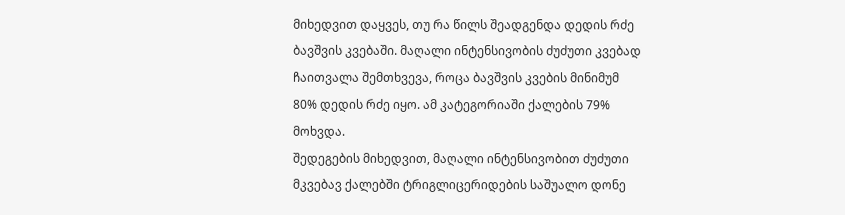მიხედვით დაყვეს, თუ რა წილს შეადგენდა დედის რძე ბავშვის კვებაში. მაღალი ინტენსივობის ძუძუთი კვებად ჩაითვალა შემთხვევა, როცა ბავშვის კვების მინიმუმ 80% დედის რძე იყო. ამ კატეგორიაში ქალების 79% მოხვდა.
შედეგების მიხედვით, მაღალი ინტენსივობით ძუძუთი მკვებავ ქალებში ტრიგლიცერიდების საშუალო დონე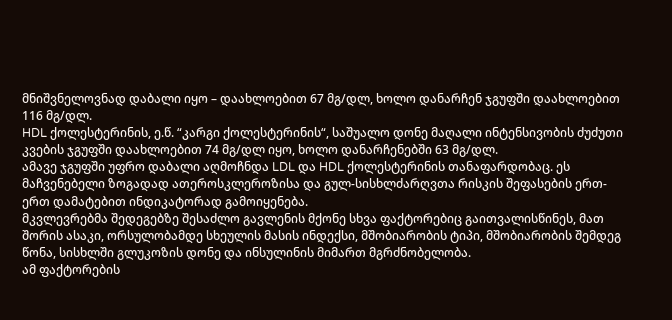მნიშვნელოვნად დაბალი იყო – დაახლოებით 67 მგ/დლ, ხოლო დანარჩენ ჯგუფში დაახლოებით 116 მგ/დლ.
HDL ქოლესტერინის, ე.წ. “კარგი ქოლესტერინის“, საშუალო დონე მაღალი ინტენსივობის ძუძუთი კვების ჯგუფში დაახლოებით 74 მგ/დლ იყო, ხოლო დანარჩენებში 63 მგ/დლ.
ამავე ჯგუფში უფრო დაბალი აღმოჩნდა LDL და HDL ქოლესტერინის თანაფარდობაც. ეს მაჩვენებელი ზოგადად ათეროსკლეროზისა და გულ-სისხლძარღვთა რისკის შეფასების ერთ-ერთ დამატებით ინდიკატორად გამოიყენება.
მკვლევრებმა შედეგებზე შესაძლო გავლენის მქონე სხვა ფაქტორებიც გაითვალისწინეს, მათ შორის ასაკი, ორსულობამდე სხეულის მასის ინდექსი, მშობიარობის ტიპი, მშობიარობის შემდეგ წონა, სისხლში გლუკოზის დონე და ინსულინის მიმართ მგრძნობელობა.
ამ ფაქტორების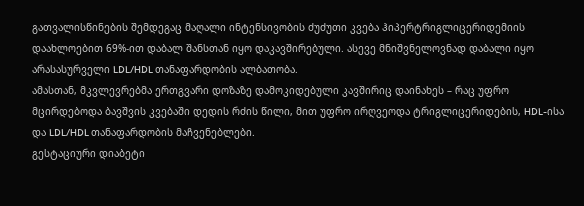გათვალისწინების შემდეგაც მაღალი ინტენსივობის ძუძუთი კვება ჰიპერტრიგლიცერიდემიის დაახლოებით 69%-ით დაბალ შანსთან იყო დაკავშირებული. ასევე მნიშვნელოვნად დაბალი იყო არასასურველი LDL/HDL თანაფარდობის ალბათობა.
ამასთან, მკვლევრებმა ერთგვარი დოზაზე დამოკიდებული კავშირიც დაინახეს – რაც უფრო მცირდებოდა ბავშვის კვებაში დედის რძის წილი, მით უფრო ირღვეოდა ტრიგლიცერიდების, HDL-ისა და LDL/HDL თანაფარდობის მაჩვენებლები.
გესტაციური დიაბეტი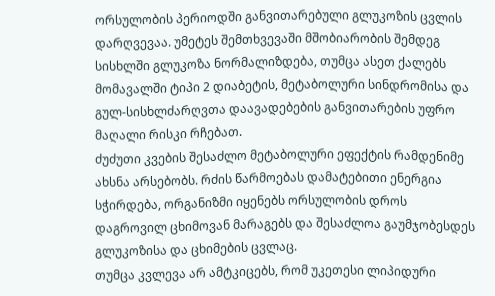ორსულობის პერიოდში განვითარებული გლუკოზის ცვლის დარღვევაა. უმეტეს შემთხვევაში მშობიარობის შემდეგ სისხლში გლუკოზა ნორმალიზდება, თუმცა ასეთ ქალებს მომავალში ტიპი 2 დიაბეტის, მეტაბოლური სინდრომისა და გულ-სისხლძარღვთა დაავადებების განვითარების უფრო მაღალი რისკი რჩებათ.
ძუძუთი კვების შესაძლო მეტაბოლური ეფექტის რამდენიმე ახსნა არსებობს. რძის წარმოებას დამატებითი ენერგია სჭირდება, ორგანიზმი იყენებს ორსულობის დროს დაგროვილ ცხიმოვან მარაგებს და შესაძლოა გაუმჯობესდეს გლუკოზისა და ცხიმების ცვლაც.
თუმცა კვლევა არ ამტკიცებს, რომ უკეთესი ლიპიდური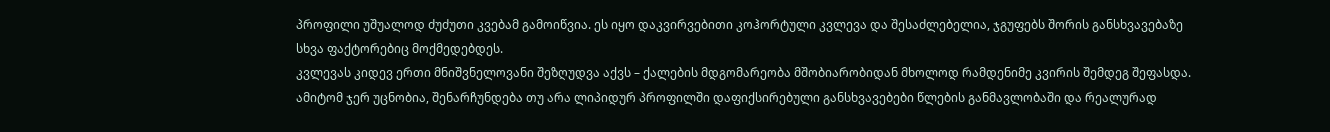პროფილი უშუალოდ ძუძუთი კვებამ გამოიწვია. ეს იყო დაკვირვებითი კოჰორტული კვლევა და შესაძლებელია, ჯგუფებს შორის განსხვავებაზე სხვა ფაქტორებიც მოქმედებდეს.
კვლევას კიდევ ერთი მნიშვნელოვანი შეზღუდვა აქვს – ქალების მდგომარეობა მშობიარობიდან მხოლოდ რამდენიმე კვირის შემდეგ შეფასდა. ამიტომ ჯერ უცნობია, შენარჩუნდება თუ არა ლიპიდურ პროფილში დაფიქსირებული განსხვავებები წლების განმავლობაში და რეალურად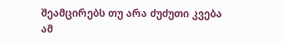შეამცირებს თუ არა ძუძუთი კვება ამ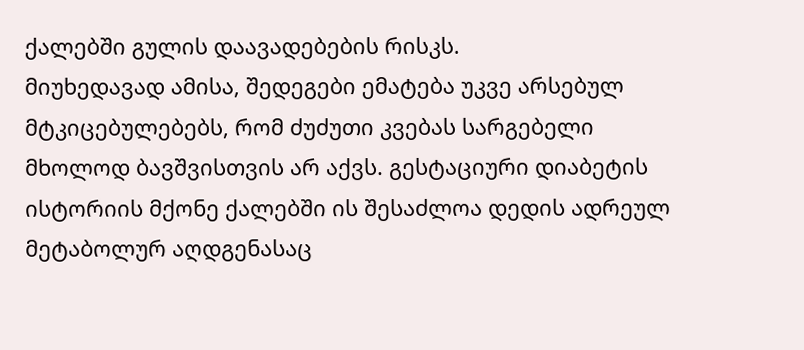ქალებში გულის დაავადებების რისკს.
მიუხედავად ამისა, შედეგები ემატება უკვე არსებულ მტკიცებულებებს, რომ ძუძუთი კვებას სარგებელი მხოლოდ ბავშვისთვის არ აქვს. გესტაციური დიაბეტის ისტორიის მქონე ქალებში ის შესაძლოა დედის ადრეულ მეტაბოლურ აღდგენასაც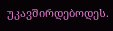უკავშირდებოდეს.